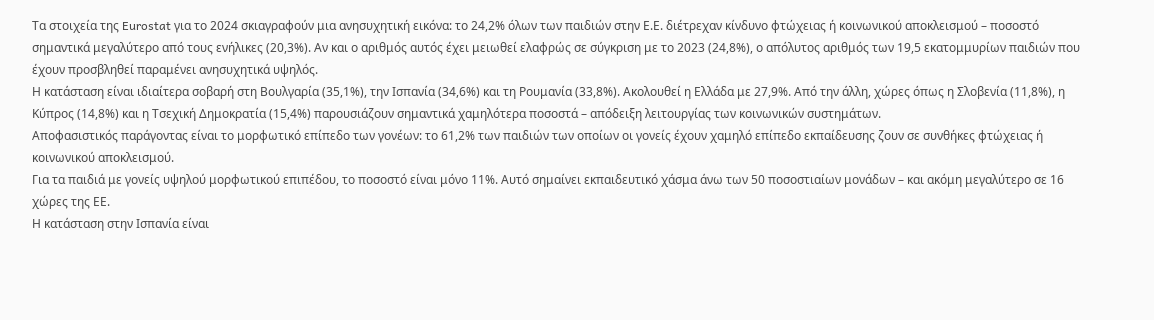Τα στοιχεία της Eurostat για το 2024 σκιαγραφούν μια ανησυχητική εικόνα: το 24,2% όλων των παιδιών στην Ε.Ε. διέτρεχαν κίνδυνο φτώχειας ή κοινωνικού αποκλεισμού – ποσοστό σημαντικά μεγαλύτερο από τους ενήλικες (20,3%). Αν και ο αριθμός αυτός έχει μειωθεί ελαφρώς σε σύγκριση με το 2023 (24,8%), ο απόλυτος αριθμός των 19,5 εκατομμυρίων παιδιών που έχουν προσβληθεί παραμένει ανησυχητικά υψηλός.
Η κατάσταση είναι ιδιαίτερα σοβαρή στη Βουλγαρία (35,1%), την Ισπανία (34,6%) και τη Ρουμανία (33,8%). Ακολουθεί η Ελλάδα με 27,9%. Από την άλλη, χώρες όπως η Σλοβενία (11,8%), η Κύπρος (14,8%) και η Τσεχική Δημοκρατία (15,4%) παρουσιάζουν σημαντικά χαμηλότερα ποσοστά – απόδειξη λειτουργίας των κοινωνικών συστημάτων.
Αποφασιστικός παράγοντας είναι το μορφωτικό επίπεδο των γονέων: το 61,2% των παιδιών των οποίων οι γονείς έχουν χαμηλό επίπεδο εκπαίδευσης ζουν σε συνθήκες φτώχειας ή κοινωνικού αποκλεισμού.
Για τα παιδιά με γονείς υψηλού μορφωτικού επιπέδου, το ποσοστό είναι μόνο 11%. Αυτό σημαίνει εκπαιδευτικό χάσμα άνω των 50 ποσοστιαίων μονάδων – και ακόμη μεγαλύτερο σε 16 χώρες της ΕΕ.
Η κατάσταση στην Ισπανία είναι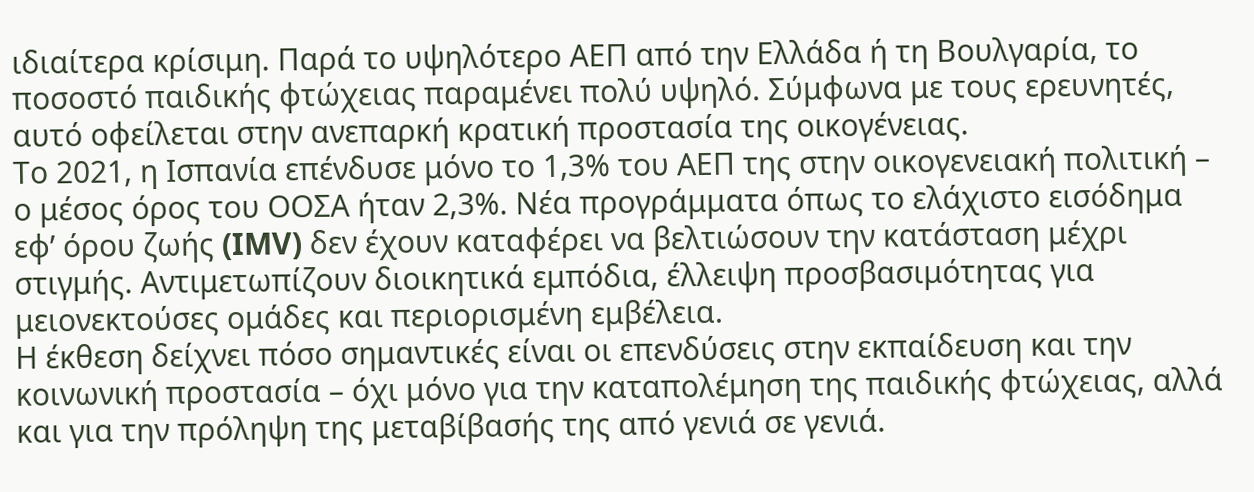ιδιαίτερα κρίσιμη. Παρά το υψηλότερο ΑΕΠ από την Ελλάδα ή τη Βουλγαρία, το ποσοστό παιδικής φτώχειας παραμένει πολύ υψηλό. Σύμφωνα με τους ερευνητές, αυτό οφείλεται στην ανεπαρκή κρατική προστασία της οικογένειας.
Το 2021, η Ισπανία επένδυσε μόνο το 1,3% του ΑΕΠ της στην οικογενειακή πολιτική – ο μέσος όρος του ΟΟΣΑ ήταν 2,3%. Νέα προγράμματα όπως το ελάχιστο εισόδημα εφ’ όρου ζωής (IMV) δεν έχουν καταφέρει να βελτιώσουν την κατάσταση μέχρι στιγμής. Αντιμετωπίζουν διοικητικά εμπόδια, έλλειψη προσβασιμότητας για μειονεκτούσες ομάδες και περιορισμένη εμβέλεια.
Η έκθεση δείχνει πόσο σημαντικές είναι οι επενδύσεις στην εκπαίδευση και την κοινωνική προστασία – όχι μόνο για την καταπολέμηση της παιδικής φτώχειας, αλλά και για την πρόληψη της μεταβίβασής της από γενιά σε γενιά.